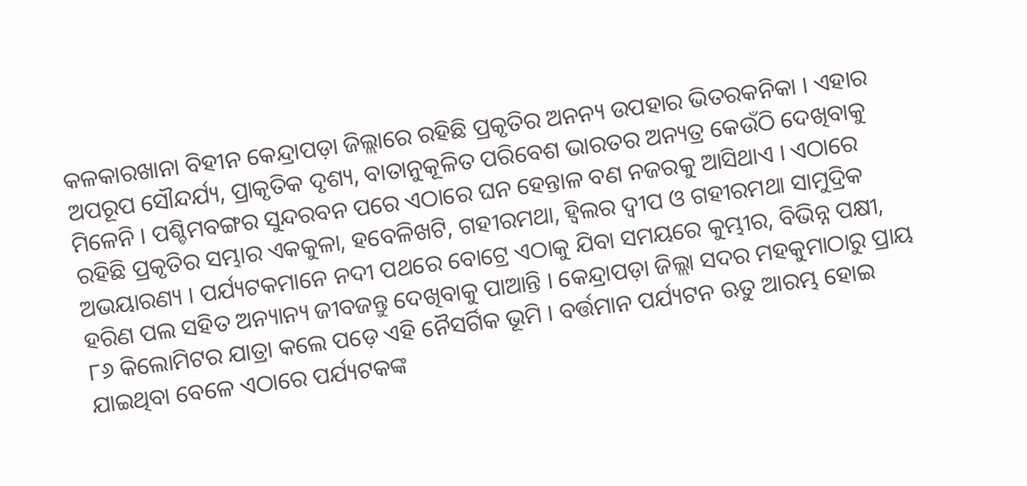କଳକାରଖାନା ବିହୀନ କେନ୍ଦ୍ରାପଡ଼ା ଜିଲ୍ଲାରେ ରହିଛି ପ୍ରକୃତିର ଅନନ୍ୟ ଉପହାର ଭିତରକନିକା । ଏହାର ଅପରୂପ ସୌନ୍ଦର୍ଯ୍ୟ, ପ୍ରାକୃତିକ ଦୃଶ୍ୟ, ବାତାନୁକୂଳିତ ପରିବେଶ ଭାରତର ଅନ୍ୟତ୍ର କେଉଁଠି ଦେଖିବାକୁ ମିଳେନି । ପଶ୍ଚିମବଙ୍ଗର ସୁନ୍ଦରବନ ପରେ ଏଠାରେ ଘନ ହେନ୍ତାଳ ବଣ ନଜରକୁ ଆସିଥାଏ । ଏଠାରେ ରହିଛି ପ୍ରକୃତିର ସମ୍ଭାର ଏକକୁଳା, ହବେଳିଖଟି, ଗହୀରମଥା, ହ୍ୱିଲର ଦ୍ୱୀପ ଓ ଗହୀରମଥା ସାମୁଦ୍ରିକ ଅଭୟାରଣ୍ୟ । ପର୍ଯ୍ୟଟକମାନେ ନଦୀ ପଥରେ ବୋଟ୍ରେ ଏଠାକୁ ଯିବା ସମୟରେ କୁମ୍ଭୀର, ବିଭିନ୍ନ ପକ୍ଷୀ, ହରିଣ ପଲ ସହିତ ଅନ୍ୟାନ୍ୟ ଜୀବଜନ୍ତୁ ଦେଖିବାକୁ ପାଆନ୍ତି । କେନ୍ଦ୍ରାପଡ଼ା ଜିଲ୍ଲା ସଦର ମହକୁମାଠାରୁ ପ୍ରାୟ ୮୬ କିଲୋମିଟର ଯାତ୍ରା କଲେ ପଡ଼େ ଏହି ନୈସର୍ଗିକ ଭୂମି । ବର୍ତ୍ତମାନ ପର୍ଯ୍ୟଟନ ଋତୁ ଆରମ୍ଭ ହୋଇ ଯାଇଥିବା ବେଳେ ଏଠାରେ ପର୍ଯ୍ୟଟକଙ୍କ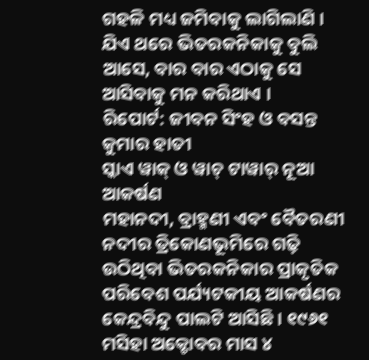ଗହଳି ମଧ୍ୟ ଜମିବାକୁ ଲାଗିଲାଣି । ଯିଏ ଥରେ ଭିତରକନିକାକୁ ବୁଲି ଆସେ, ବାର ବାର ଏଠାକୁ ସେ ଆସିବାକୁ ମନ କରିଥାଏ ।
ରିପୋର୍ଟ: ଜୀବନ ସିଂହ ଓ ବସନ୍ତ କୁମାର ହାତୀ
ସ୍କାଏ ୱାକ୍ ଓ ୱାଚ୍ ଟାୱାର୍ ନୂଆ ଆକର୍ଷଣ
ମହାନଦୀ, ବ୍ରାହ୍ମଣୀ ଏବଂ ବୈତରଣୀ ନଦୀର ତ୍ରିକୋଣଭୂମିରେ ଗଢ଼ି ଉଠିଥିବା ଭିତରକନିକାର ପ୍ରାକୃତିକ ପରିବେଶ ପର୍ଯ୍ୟଟକୀୟ ଆକର୍ଷଣର କେନ୍ଦ୍ରବିନ୍ଦୁ ପାଲଟି ଆସିଛି । ୧୯୬୧ ମସିହା ଅକ୍ଟୋବର ମାସ ୪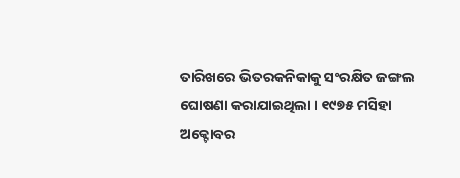ତାରିଖରେ ଭିତରକନିକାକୁ ସଂରକ୍ଷିତ ଜଙ୍ଗଲ ଘୋଷଣା କରାଯାଇଥିଲା । ୧୯୭୫ ମସିହା ଅକ୍ଟୋବର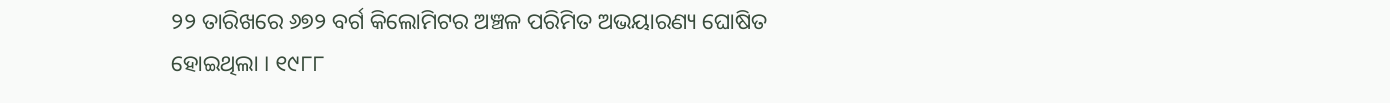୨୨ ତାରିଖରେ ୬୭୨ ବର୍ଗ କିଲୋମିଟର ଅଞ୍ଚଳ ପରିମିତ ଅଭୟାରଣ୍ୟ ଘୋଷିତ ହୋଇଥିଲା । ୧୯୮୮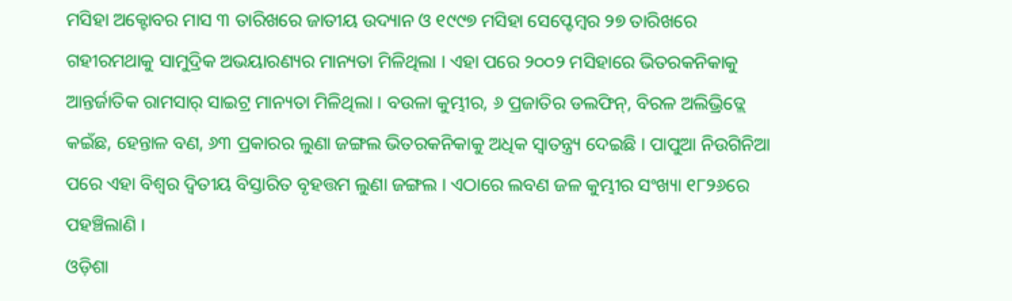ମସିହା ଅକ୍ଟୋବର ମାସ ୩ ତାରିଖରେ ଜାତୀୟ ଉଦ୍ୟାନ ଓ ୧୯୯୭ ମସିହା ସେପ୍ଟେମ୍ବର ୨୭ ତାରିଖରେ ଗହୀରମଥାକୁ ସାମୁଦ୍ରିକ ଅଭୟାରଣ୍ୟର ମାନ୍ୟତା ମିଳିଥିଲା । ଏହା ପରେ ୨୦୦୨ ମସିହାରେ ଭିତରକନିକାକୁ ଆନ୍ତର୍ଜାତିକ ରାମସାର୍ ସାଇଟ୍ର ମାନ୍ୟତା ମିଳିଥିଲା । ବଉଳା କୁମ୍ଭୀର, ୬ ପ୍ରଜାତିର ଡଲଫିନ୍, ବିରଳ ଅଲିଭ୍ରିଡ୍ଲେ କଇଁଛ, ହେନ୍ତାଳ ବଣ, ୬୩ ପ୍ରକାରର ଲୁଣା ଜଙ୍ଗଲ ଭିତରକନିକାକୁ ଅଧିକ ସ୍ୱାତନ୍ତ୍ର୍ୟ ଦେଇଛି । ପାପୁଆ ନିଉଗିନିଆ ପରେ ଏହା ବିଶ୍ୱର ଦ୍ୱିତୀୟ ବିସ୍ତାରିତ ବୃହତ୍ତମ ଲୁଣା ଜଙ୍ଗଲ । ଏଠାରେ ଲବଣ ଜଳ କୁମ୍ଭୀର ସଂଖ୍ୟା ୧୮୨୬ରେ ପହଞ୍ଚିଲାଣି ।
ଓଡ଼ିଶା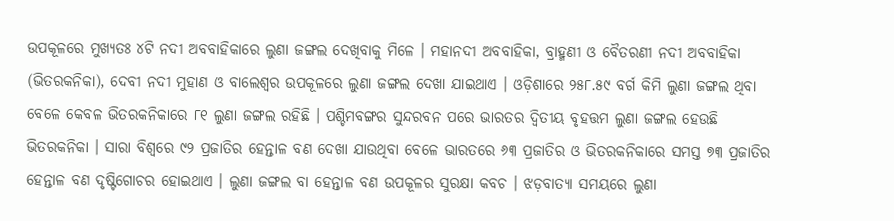ଉପକୂଳରେ ମୁଖ୍ୟତଃ ୪ଟି ନଦୀ ଅବବାହିକାରେ ଲୁଣା ଜଙ୍ଗଲ ଦେଖିବାକୁ ମିଳେ । ମହାନଦୀ ଅବବାହିକା, ବ୍ରାହ୍ମଣୀ ଓ ବୈତରଣୀ ନଦୀ ଅବବାହିକା (ଭିତରକନିକା), ଦେବୀ ନଦୀ ମୁହାଣ ଓ ବାଲେଶ୍ୱର ଉପକୂଳରେ ଲୁଣା ଜଙ୍ଗଲ ଦେଖା ଯାଇଥାଏ । ଓଡ଼ିଶାରେ ୨୫୮.୫୯ ବର୍ଗ କିମି ଲୁଣା ଜଙ୍ଗଲ ଥିବା ବେଳେ କେବଳ ଭିତରକନିକାରେ ୮୧ ଲୁଣା ଜଙ୍ଗଲ ରହିଛି । ପଶ୍ଚିମବଙ୍ଗର ସୁନ୍ଦରବନ ପରେ ଭାରତର ଦ୍ୱିତୀୟ ବୃହତ୍ତମ ଲୁଣା ଜଙ୍ଗଲ ହେଉଛି ଭିତରକନିକା । ସାରା ବିଶ୍ୱରେ ୯୨ ପ୍ରଜାତିର ହେନ୍ତାଳ ବଣ ଦେଖା ଯାଉଥିବା ବେଳେ ଭାରତରେ ୬୩ ପ୍ରଜାତିର ଓ ଭିତରକନିକାରେ ସମସ୍ତ ୭୩ ପ୍ରଜାତିର ହେନ୍ତାଳ ବଣ ଦୃଷ୍ଟିଗୋଚର ହୋଇଥାଏ । ଲୁଣା ଜଙ୍ଗଲ ବା ହେନ୍ତାଳ ବଣ ଉପକୂଳର ସୁରକ୍ଷା କବଚ । ଝଡ଼ବାତ୍ୟା ସମୟରେ ଲୁଣା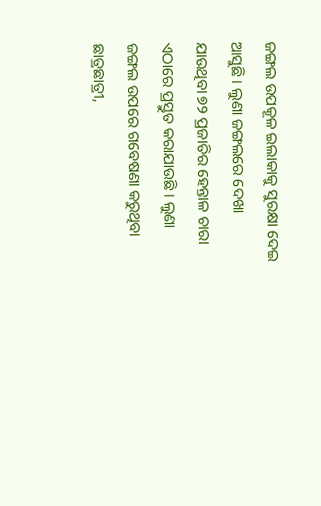ଜଙ୍ଗଲ ଉପକୂଳ ଇଲାକାକୁ ସୁରକ୍ଷା ଦେଇ ଆସୁଛି । ଲୁଣା ଜଙ୍ଗଲରେ ଦେଖା ଯାଉଥିବା ୭୨ ପ୍ରଜାତିର ହେନ୍ତାଳ ଚାରା ଏଠାରେ ପ୍ରସ୍ତୁତ କରାଯାଉଛି । ଲୁଣା ଜଙ୍ଗଲ ଉପରେ ଗବେଷଣା କରୁଥିବା ଛାତ୍ରଛାତ୍ରୀ,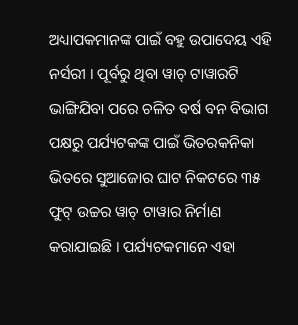ଅଧ୍ୟାପକମାନଙ୍କ ପାଇଁ ବହୁ ଉପାଦେୟ ଏହି ନର୍ସରୀ । ପୂର୍ବରୁ ଥିବା ୱାଚ୍ ଟାୱାରଟି ଭାଙ୍ଗିଯିବା ପରେ ଚଳିତ ବର୍ଷ ବନ ବିଭାଗ ପକ୍ଷରୁ ପର୍ଯ୍ୟଟକଙ୍କ ପାଇଁ ଭିତରକନିକା ଭିତରେ ସୁଆଜୋର ଘାଟ ନିକଟରେ ୩୫ ଫୁଟ୍ ଉଚ୍ଚର ୱାଚ୍ ଟାୱାର ନିର୍ମାଣ କରାଯାଇଛି । ପର୍ଯ୍ୟଟକମାନେ ଏହା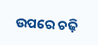ଉପରେ ଚଢ଼ି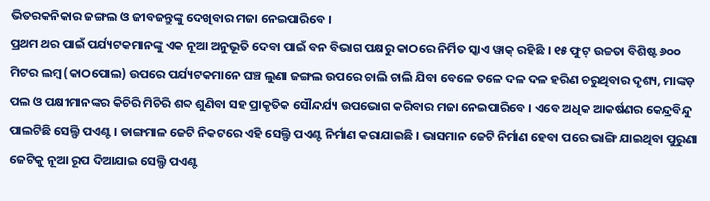ଭିତରକନିକାର ଜଙ୍ଗଲ ଓ ଜୀବଜନ୍ତୁଙ୍କୁ ଦେଖିବାର ମଜା ନେଇପାରିବେ ।
ପ୍ରଥମ ଥର ପାଇଁ ପର୍ଯ୍ୟଟକମାନଙ୍କୁ ଏକ ନୂଆ ଅନୁଭୂତି ଦେବା ପାଇଁ ବନ ବିଭାଗ ପକ୍ଷରୁ କାଠରେ ନିର୍ମିତ ସ୍କାଏ ୱାକ୍ ରହିଛି । ୧୫ ଫୁଟ୍ ଉଚ୍ଚତା ବିଶିଷ୍ଟ ୬୦୦ ମିଟର ଲମ୍ବ (କାଠପୋଲ) ଉପରେ ପର୍ଯ୍ୟଟକମାନେ ଘଞ୍ଚ ଲୁଣା ଜଙ୍ଗଲ ଉପରେ ଚାଲି ଚାଲି ଯିବା ବେଳେ ତଳେ ଦଳ ଦଳ ହରିଣ ଚରୁଥିବାର ଦୃଶ୍ୟ, ମାଙ୍କଡ଼ ପଲ ଓ ପକ୍ଷୀମାନଙ୍କର କିଚିରି ମିଚିରି ଶବ୍ଦ ଶୁଣିବା ସହ ପ୍ରାକୃତିକ ସୌନ୍ଦର୍ଯ୍ୟ ଉପଭୋଗ କରିବାର ମଜା ନେଇପାରିବେ । ଏବେ ଅଧିକ ଆକର୍ଷଣର କେନ୍ଦ୍ରବିନ୍ଦୁ ପାଲଟିଛି ସେଲ୍ଫି ପଏଣ୍ଟ । ଡାଙ୍ଗମାଳ ଜେଟି ନିକଟରେ ଏହି ସେଲ୍ଫି ପଏଣ୍ଟ ନିର୍ମାଣ କରାଯାଇଛି । ଭାସମାନ ଜେଟି ନିର୍ମାଣ ହେବା ପରେ ଭାଙ୍ଗି ଯାଇଥିବା ପୁରୁଣା ଜେଟିକୁ ନୂଆ ରୂପ ଦିଆଯାଇ ସେଲ୍ଫି ପଏଣ୍ଟ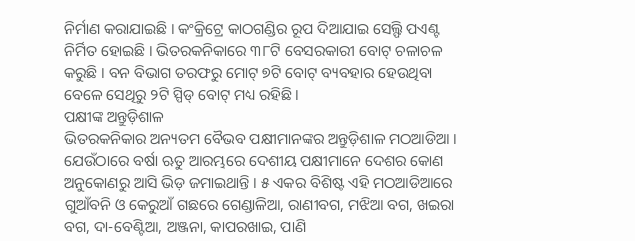ନିର୍ମାଣ କରାଯାଇଛି । କଂକ୍ରିଟ୍ରେ କାଠଗଣ୍ଡିର ରୂପ ଦିଆଯାଇ ସେଲ୍ଫି ପଏଣ୍ଟ ନିର୍ମିତ ହୋଇଛି । ଭିତରକନିକାରେ ୩୮ଟି ବେସରକାରୀ ବୋଟ୍ ଚଳାଚଳ କରୁଛି । ବନ ବିଭାଗ ତରଫରୁ ମୋଟ୍ ୭ଟି ବୋଟ୍ ବ୍ୟବହାର ହେଉଥିବା ବେଳେ ସେଥିରୁ ୨ଟି ସ୍ପିଡ୍ ବୋଟ୍ ମଧ୍ୟ ରହିଛି ।
ପକ୍ଷୀଙ୍କ ଅନ୍ତୁଡ଼ିଶାଳ
ଭିତରକନିକାର ଅନ୍ୟତମ ବୈଭବ ପକ୍ଷୀମାନଙ୍କର ଅନ୍ତୁଡ଼ିଶାଳ ମଠଆଡିଆ । ଯେଉଁଠାରେ ବର୍ଷା ଋତୁ ଆରମ୍ଭରେ ଦେଶୀୟ ପକ୍ଷୀମାନେ ଦେଶର କୋଣ ଅନୁକୋଣରୁ ଆସି ଭିଡ଼ ଜମାଇଥାନ୍ତି । ୫ ଏକର ବିଶିଷ୍ଟ ଏହି ମଠଆଡିଆରେ ଗୁଆଁବନି ଓ କେରୁଆଁ ଗଛରେ ଗେଣ୍ଡାଳିଆ, ରାଣୀବଗ, ମଝିଆ ବଗ, ଖଇରା ବଗ, ଦା-ବେଣ୍ଟିଆ, ଅଞ୍ଜନା, କାପରଖାଇ, ପାଣି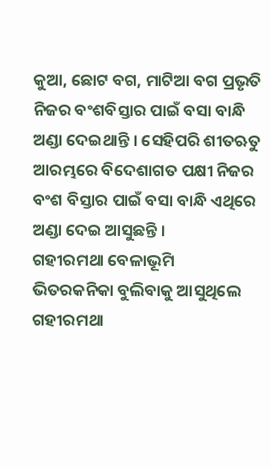କୁଆ, ଛୋଟ ବଗ, ମାଟିଆ ବଗ ପ୍ରଭୃତି ନିଜର ବଂଶବିସ୍ତାର ପାଇଁ ବସା ବାନ୍ଧି ଅଣ୍ଡା ଦେଇଥାନ୍ତି । ସେହିପରି ଶୀତଋତୁ ଆରମ୍ଭରେ ବିଦେଶାଗତ ପକ୍ଷୀ ନିଜର ବଂଶ ବିସ୍ତାର ପାଇଁ ବସା ବାନ୍ଧି ଏଥିରେ ଅଣ୍ଡା ଦେଇ ଆସୁଛନ୍ତି ।
ଗହୀରମଥା ବେଳାଭୂମି
ଭିତରକନିକା ବୁଲିବାକୁ ଆସୁଥିଲେ ଗହୀରମଥା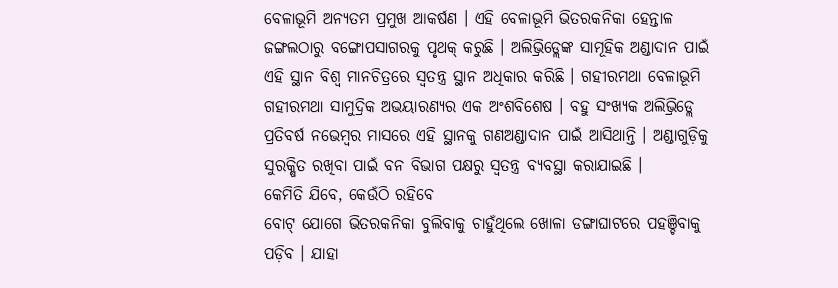ବେଳାଭୂମି ଅନ୍ୟତମ ପ୍ରମୁଖ ଆକର୍ଷଣ । ଏହି ବେଳାଭୂମି ଭିତରକନିକା ହେନ୍ତାଳ ଜଙ୍ଗଲଠାରୁ ବଙ୍ଗୋପସାଗରକୁ ପୃଥକ୍ କରୁଛି । ଅଲିଭ୍ରିଡ୍ଲେଙ୍କ ସାମୂହିକ ଅଣ୍ଡାଦାନ ପାଇଁ ଏହି ସ୍ଥାନ ବିଶ୍ୱ ମାନଚିତ୍ରରେ ସ୍ୱତନ୍ତ୍ର ସ୍ଥାନ ଅଧିକାର କରିଛି । ଗହୀରମଥା ବେଳାଭୂମି ଗହୀରମଥା ସାମୁଦ୍ରିକ ଅଭୟାରଣ୍ୟର ଏକ ଅଂଶବିଶେଷ । ବହୁ ସଂଖ୍ୟକ ଅଲିଭ୍ରିଡ୍ଲେ ପ୍ରତିବର୍ଷ ନଭେମ୍ବର ମାସରେ ଏହି ସ୍ଥାନକୁ ଗଣଅଣ୍ଡାଦାନ ପାଇଁ ଆସିଥାନ୍ତି । ଅଣ୍ଡାଗୁଡ଼ିକୁ ସୁରକ୍ଷିତ ରଖିବା ପାଇଁ ବନ ବିଭାଗ ପକ୍ଷରୁ ସ୍ୱତନ୍ତ୍ର ବ୍ୟବସ୍ଥା କରାଯାଇଛି ।
କେମିତି ଯିବେ, କେଉଁଠି ରହିବେ
ବୋଟ୍ ଯୋଗେ ଭିତରକନିକା ବୁଲିବାକୁ ଚାହୁଁଥିଲେ ଖୋଳା ଡଙ୍ଗାଘାଟରେ ପହଞ୍ଚିବାକୁ ପଡ଼ିବ । ଯାହା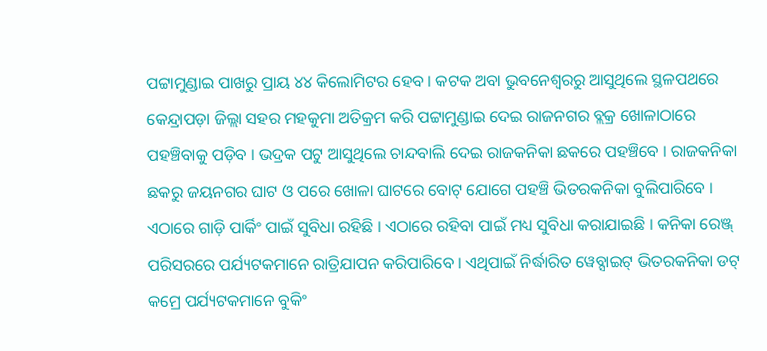ପଟ୍ଟାମୁଣ୍ଡାଇ ପାଖରୁ ପ୍ରାୟ ୪୪ କିଲୋମିଟର ହେବ । କଟକ ଅବା ଭୁବନେଶ୍ୱରରୁ ଆସୁଥିଲେ ସ୍ଥଳପଥରେ କେନ୍ଦ୍ରାପଡ଼ା ଜିଲ୍ଲା ସହର ମହକୁମା ଅତିକ୍ରମ କରି ପଟ୍ଟାମୁଣ୍ଡାଇ ଦେଇ ରାଜନଗର ବ୍ଲକ୍ର ଖୋଳାଠାରେ ପହଞ୍ଚିବାକୁ ପଡ଼ିବ । ଭଦ୍ରକ ପଟୁ ଆସୁଥିଲେ ଚାନ୍ଦବାଲି ଦେଇ ରାଜକନିକା ଛକରେ ପହଞ୍ଚିବେ । ରାଜକନିକା ଛକରୁ ଜୟନଗର ଘାଟ ଓ ପରେ ଖୋଳା ଘାଟରେ ବୋଟ୍ ଯୋଗେ ପହଞ୍ଚି ଭିତରକନିକା ବୁଲିପାରିବେ । ଏଠାରେ ଗାଡ଼ି ପାର୍କିଂ ପାଇଁ ସୁବିଧା ରହିଛି । ଏଠାରେ ରହିବା ପାଇଁ ମଧ୍ୟ ସୁବିଧା କରାଯାଇଛି । କନିକା ରେଞ୍ଜ୍ ପରିସରରେ ପର୍ଯ୍ୟଟକମାନେ ରାତ୍ରିଯାପନ କରିପାରିବେ । ଏଥିପାଇଁ ନିର୍ଦ୍ଧାରିତ ୱେବ୍ସାଇଟ୍ ଭିତରକନିକା ଡଟ୍ କମ୍ରେ ପର୍ଯ୍ୟଟକମାନେ ବୁକିଂ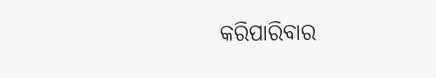କରିପାରିବାର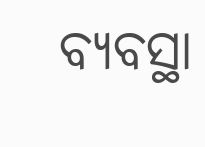ବ୍ୟବସ୍ଥା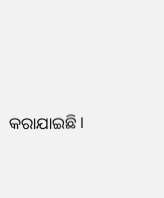କରାଯାଇଛି ।